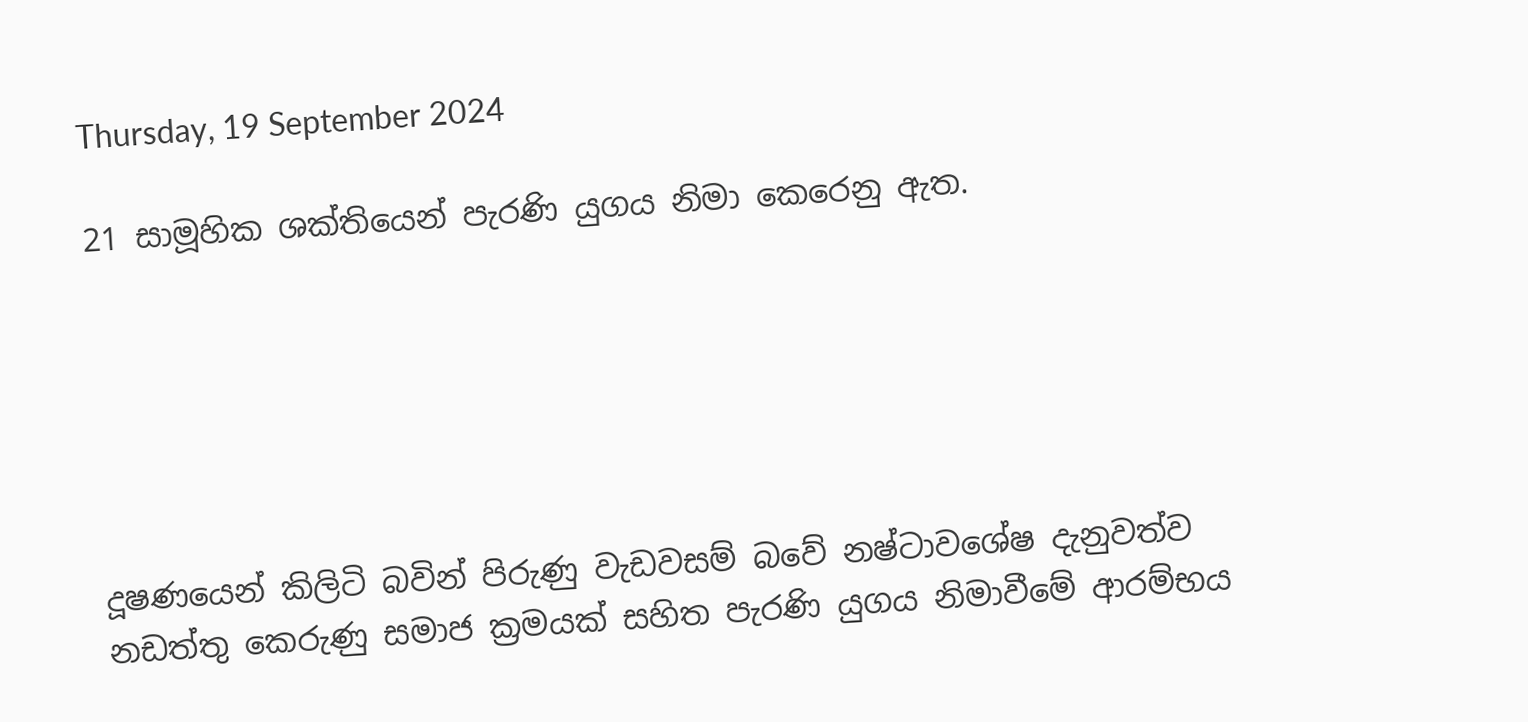Thursday, 19 September 2024

21 සාමූහික ශක්තියෙන් පැරණි යුගය නිමා කෙරෙනු ඇත.






දූෂණයෙන් කිලිටි බවින් පිරුණු වැඩවසම් බවේ නෂ්ටාවශේෂ දැනුවත්ව නඩත්තු කෙරුණු සමාජ ක්‍රමයක් සහිත පැරණි යුගය නිමාවීමේ ආරම්භය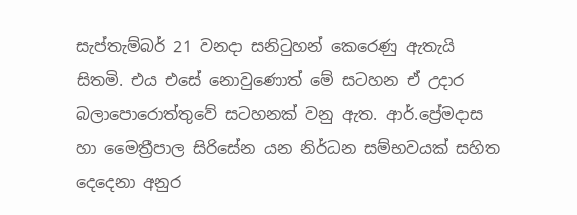සැප්තැම්බර් 21 වනදා සනිටුහන් කෙරෙණු ඇතැයි සිතමි. එය එසේ නොවුණොත් මේ සටහන ඒ උදාර බලාපොරොත්තුවේ සටහනක් වනු ඇත. ආර්.ප්‍රේමදාස හා මෛත්‍රීපාල සිරිසේන යන නිර්ධන සම්භවයක් සහිත දෙදෙනා අනුර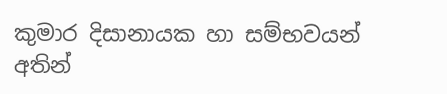කුමාර දිසානායක හා සම්භවයන් අතින්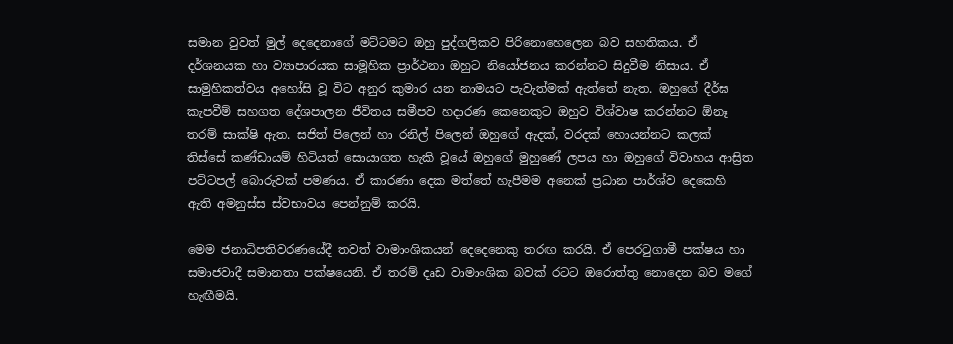සමාන වුවත් මුල් දෙදෙනාගේ මට්ටමට ඔහු පුද්ගලිකව පිරිනොහෙලෙන බව සහතිකය. ඒ දර්ශනයක හා ව්‍යාපාරයක සාමූහික ප්‍රාර්ථනා ඔහුට නියෝජනය කරන්නට සිදුවීම නිසාය. ඒ සාමුහිකත්වය අහෝසි වූ විට අනුර කුමාර යන නාමයට පැවැත්මක් ඇත්තේ නැත. ඔහුගේ දීර්ඝ කැපවීම් සහගත දේශපාලන ජීවිතය සමීපව හදාරණ කෙනෙකුට ඔහුව විශ්වාෂ කරන්නට ඕනෑ තරම් සාක්ෂි ඇත. සජිත් පිලෙන් හා රනිල් පිලෙන් ඔහුගේ ඇදක්, වරදක් හොයන්නට කලක් තිස්සේ කණ්ඩායම් හිටියත් සොයාගත හැකි වූයේ ඔහුගේ මුහුණේ ලපය හා ඔහුගේ විවාහය ආස්‍රිත පට්ටපල් බොරුවක් පමණය. ඒ කාරණා දෙක මත්තේ හැපීමම අනෙක් ප්‍රධාන පාර්ශ්ව දෙකෙහි ඇති අමනුස්ස ස්වභාවය පෙන්නුම් කරයි.

මෙම ජනාධිපතිවරණයේදී තවත් වාමාංශිකයන් දෙදෙනෙකු තරඟ කරයි. ඒ පෙරටුගාමී පක්ෂය හා සමාජවාදී සමානතා පක්ෂයෙනි. ඒ තරම් දෘඩ වාමාංශික බවක් රටට ඔරොත්තු නොදෙන බව මගේ හැඟීමයි.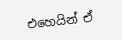එහෙයින් ඒ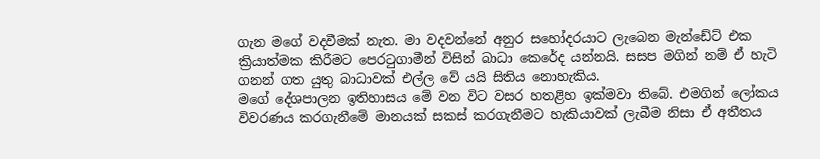ගැන මගේ වදවීමක් නැත. මා වදවන්නේ අනුර සහෝදරයාට ලැබෙන මැන්ඩේට් එක ක්‍රියාත්මක කිරීමට පෙරටුගාමීන් විසින් බාධා කෙරේද යන්නයි. සසප මගින් නම් ඒ හැටි ගනන් ගත යුතු බාධාවක් එල්ල වේ යයි සිතිය නොහැකිය.
මගේ දේශපාලන ඉතිහාසය මේ වන විට වසර හතළිහ ඉක්මවා තිබේ. එමගින් ලෝකය විවරණය කරගැනීමේ මානයක් සකස් කරගැනීමට හැකියාවක් ලැබීම නිසා ඒ අතීතය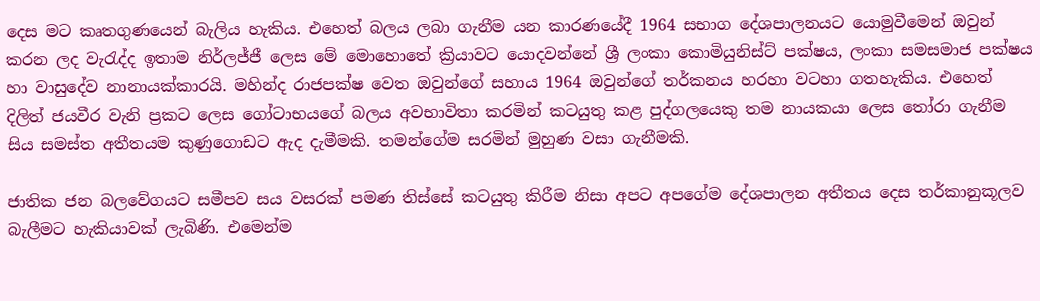දෙස මට කෘතගුණයෙන් බැලිය හැකිය. එහෙත් බලය ලබා ගැනීම යන කාරණයේදී 1964 සභාග දේශපාලනයට යොමුවීමෙන් ඔවුන් කරන ලද වැරැද්ද ඉතාම නිර්ලජ්ජී ලෙස මේ මොහොතේ ක්‍රියාවට යොදවන්නේ ශ්‍රී ලංකා කොමියුනිස්ට් පක්ෂය, ලංකා සමසමාජ පක්ෂය හා වාසුදේව නානායක්කාරයි. මහින්ද රාජපක්ෂ වෙත ඔවුන්ගේ සහාය 1964 ඔවුන්ගේ තර්කනය හරහා වටහා ගතහැකිය. එහෙත් දිලිත් ජයවීර වැනි ප්‍රකට ලෙස ගෝටාභයගේ බලය අවභාවිතා කරමින් කටයුතු කළ පුද්ගලයෙකු තම නායකයා ලෙස තෝරා ගැනීම සිය සමස්ත අතීතයම කුණුගොඩට ඇද දැමීමකි. තමන්ගේම සරමින් මුහුණ වසා ගැනීමකි.

ජාතික ජන බලවේගයට සමීපව සය වසරක් පමණ තිස්සේ කටයුතු කිරීම නිසා අපට අපගේම දේශපාලන අතීතය දෙස තර්කානුකූලව බැලීමට හැකියාවක් ලැබිණි. එමෙන්ම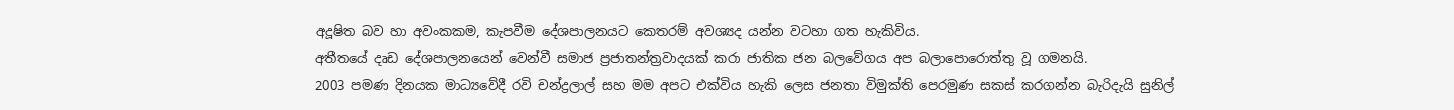අදූෂිත බව හා අවංකකම, කැපවීම දේශපාලනයට කෙතරම් අවශ්‍යද යන්න වටහා ගත හැකිවිය.
අතීතයේ දෘඩ දේශපාලනයෙන් වෙන්වී සමාජ ප්‍රජාතන්ත්‍රවාදයක් කරා ජාතික ජන බලවේගය අප බලාපොරොත්තු වූ ගමනයි.
2003 පමණ දිනයක මාධ්‍යවේදී රවි චන්ද්‍රලාල් සහ මම අපට එක්විය හැකි ලෙස ජනතා විමුක්ති පෙරමුණ සකස් කරගන්න බැරිදැයි සුනිල්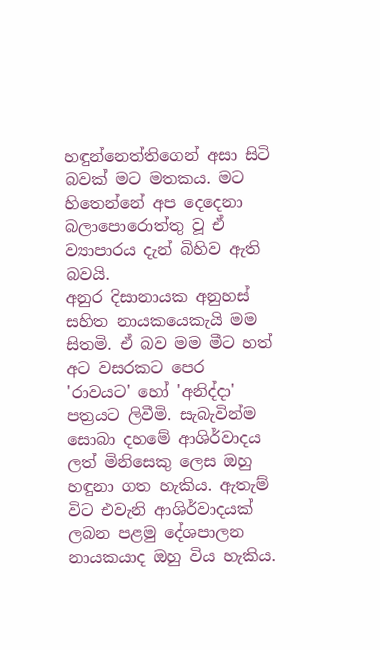හඳුන්නෙත්තිගෙන් අසා සිටි බවක් මට මතකය. මට හිතෙන්නේ අප දෙදෙනා බලාපොරොත්තු වූ ඒ ව්‍යාපාරය දැන් බිහිව ඇති බවයි.
අනුර දිසානායක අනුහස් සහිත නායකයෙකැයි මම සිතමි. ඒ බව මම මීට හත් අට වසරකට පෙර 'රාවයට' හෝ 'අනිද්දා' පත්‍රයට ලිවීමි. සැබැවින්ම සොබා දහමේ ආශිර්වාදය ලත් මිනිසෙකු ලෙස ඔහු හඳුනා ගත හැකිය. ඇතැම් විට එවැනි ආශිර්වාදයක් ලබන පළමු දේශපාලන නායකයාද ඔහු විය හැකිය.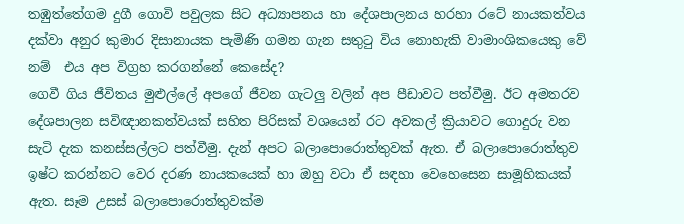තඹුත්තේගම දුගී ගොවි පවුලක සිට අධ්‍යාපනය හා දේශපාලනය හරහා රටේ නායකත්වය දක්වා අනුර කුමාර දිසානායක පැමිණි ගමන ගැන සතුටු විය නොහැකි වාමාංශිකයෙකු වේ නම්  එය අප විග්‍රහ කරගන්නේ කෙසේද?
ගෙවී ගිය ජීවිතය මුළුල්ලේ අපගේ ජීවන ගැටලු වලින් අප පීඩාවට පත්වීමු. ඊට අමතරව දේශපාලන සවිඥානකත්වයක් සහිත පිරිසක් වශයෙන් රට අවකල් ක්‍රියාවට ගොදුරු වන සැටි දැක කනස්සල්ලට පත්වීමු. දැන් අපට බලාපොරොත්තුවක් ඇත. ඒ බලාපොරොත්තුව ඉෂ්ට කරන්නට වෙර දරණ නායකයෙක් හා ඔහු වටා ඒ සඳහා වෙහෙසෙන සාමූහිකයක් ඇත. සෑම උසස් බලාපොරොත්තුවක්ම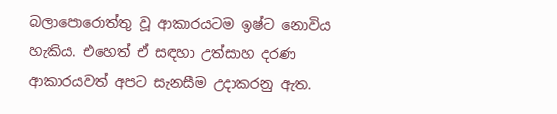බලාපොරොත්තු වූ ආකාරයටම ඉෂ්ට නොවිය හැකිය. එහෙත් ඒ සඳහා උත්සාහ දරණ ආකාරයවත් අපට සැනසීම උදාකරනු ඇත.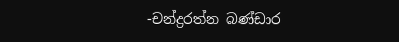-චන්ද්‍රරත්න බණ්ඩාර